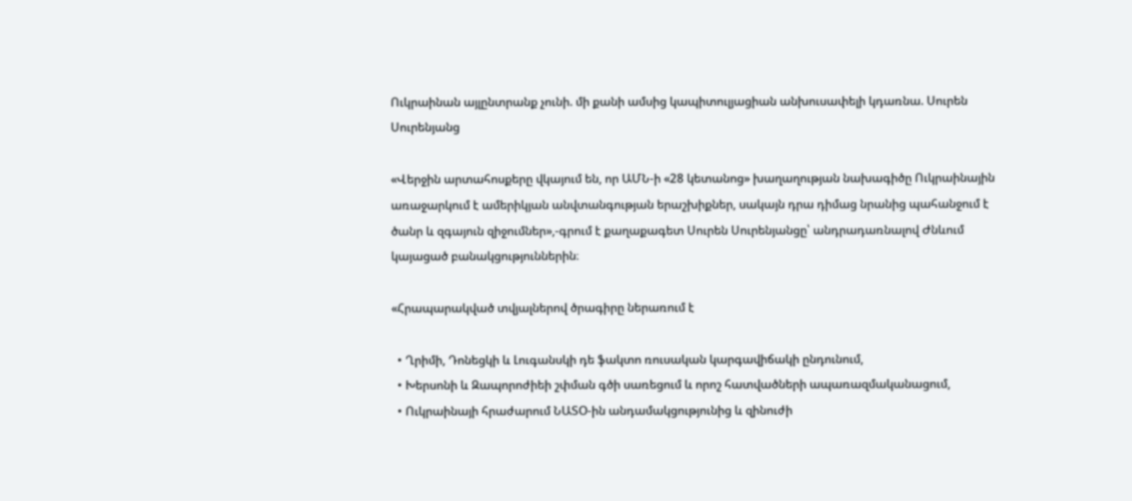Ուկրաինան այլընտրանք չունի. մի քանի ամսից կապիտուլյացիան անխուսափելի կդառնա. Սուրեն Սուրենյանց

«Վերջին արտահոսքերը վկայում են, որ ԱՄՆ-ի «28 կետանոց» խաղաղության նախագիծը Ուկրաինային առաջարկում է ամերիկյան անվտանգության երաշխիքներ, սակայն դրա դիմաց նրանից պահանջում է ծանր և զգայուն զիջումներ»,-գրում է քաղաքագետ Սուրեն Սուրենյանցը՝ անդրադառնալով Ժնևում կայացած բանակցություններին։

«Հրապարակված տվյալներով ծրագիրը ներառում է

  • Ղրիմի, Դոնեցկի և Լուգանսկի դե ֆակտո ռուսական կարգավիճակի ընդունում,
  • Խերսոնի և Զապորոժիեի շփման գծի սառեցում և որոշ հատվածների ապառազմականացում,
  • Ուկրաինայի հրաժարում ՆԱՏՕ-ին անդամակցությունից և զինուժի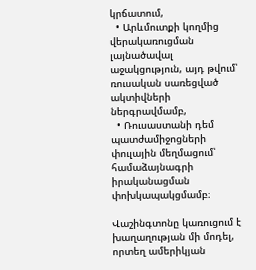կրճատում,
  • Արևմուտքի կողմից վերակառուցման լայնածավալ աջակցություն, այդ թվում՝ ռուսական սառեցված ակտիվների ներգրավմամբ,
  • Ռուսաստանի դեմ պատժամիջոցների փուլային մեղմացում՝ համաձայնագրի իրականացման փոխկապակցմամբ։

Վաշինգտոնը կառուցում է խաղաղության մի մոդել, որտեղ ամերիկյան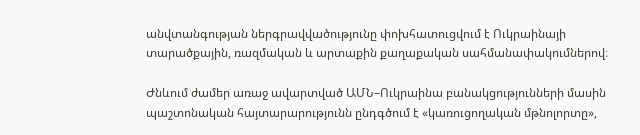անվտանգության ներգրավվածությունը փոխհատուցվում է Ուկրաինայի տարածքային, ռազմական և արտաքին քաղաքական սահմանափակումներով։

Ժնևում ժամեր առաջ ավարտված ԱՄՆ–Ուկրաինա բանակցությունների մասին պաշտոնական հայտարարությունն ընդգծում է «կառուցողական մթնոլորտը»,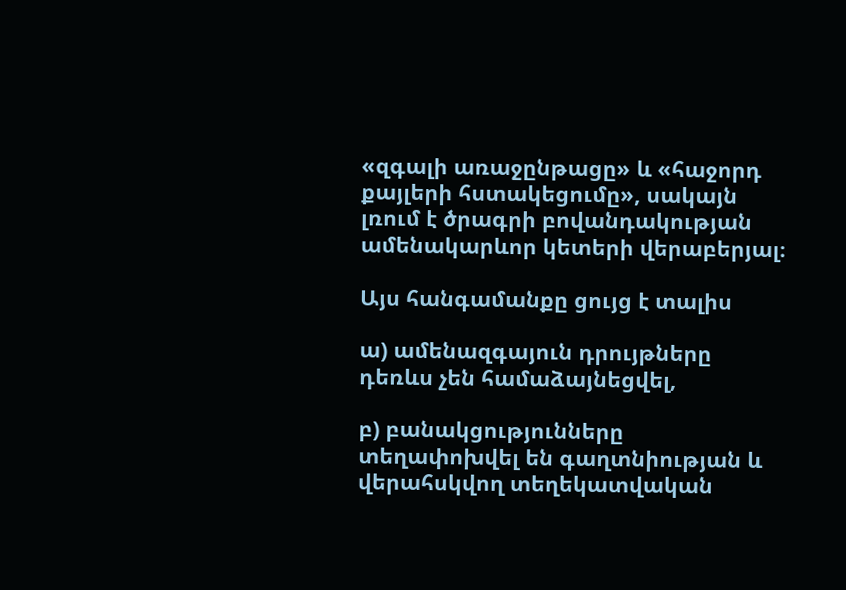«զգալի առաջընթացը» և «հաջորդ քայլերի հստակեցումը», սակայն լռում է ծրագրի բովանդակության ամենակարևոր կետերի վերաբերյալ։

Այս հանգամանքը ցույց է տալիս

ա) ամենազգայուն դրույթները դեռևս չեն համաձայնեցվել,

բ) բանակցությունները տեղափոխվել են գաղտնիության և վերահսկվող տեղեկատվական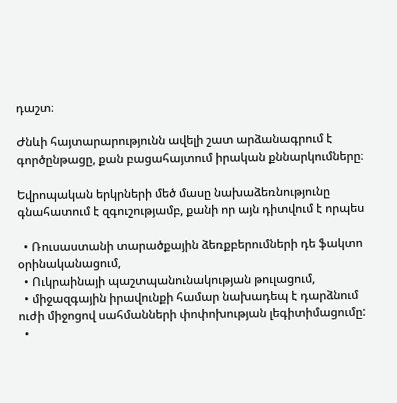դաշտ։

Ժնևի հայտարարությունն ավելի շատ արձանագրում է գործընթացը, քան բացահայտում իրական քննարկումները։

Եվրոպական երկրների մեծ մասը նախաձեռնությունը գնահատում է զգուշությամբ, քանի որ այն դիտվում է որպես

  • Ռուսաստանի տարածքային ձեռքբերումների դե ֆակտո օրինականացում,
  • Ուկրաինայի պաշտպանունակության թուլացում,
  • միջազգային իրավունքի համար նախադեպ է դարձնում ուժի միջոցով սահմանների փոփոխության լեգիտիմացումը:
  •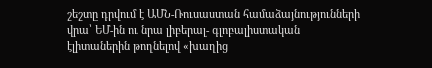շեշտը դրվում է ԱՄՆ-Ռուսաստան համաձայնությունների վրա՝ ԵՄ-ին ու նրա լիբերալ- գլոբալիստական էլիտաներին թողնելով «խաղից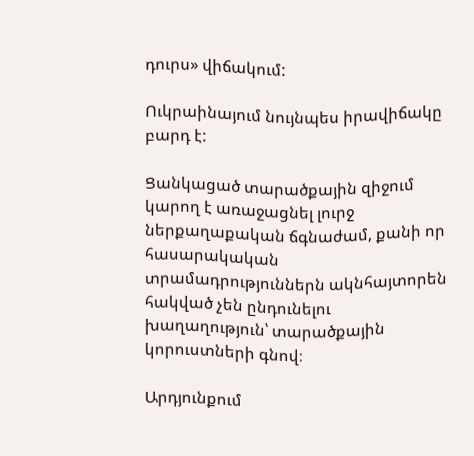դուրս» վիճակում:

Ուկրաինայում նույնպես իրավիճակը բարդ է:

Ցանկացած տարածքային զիջում կարող է առաջացնել լուրջ ներքաղաքական ճգնաժամ, քանի որ հասարակական տրամադրություններն ակնհայտորեն հակված չեն ընդունելու խաղաղություն՝ տարածքային կորուստների գնով։

Արդյունքում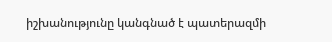իշխանությունը կանգնած է պատերազմի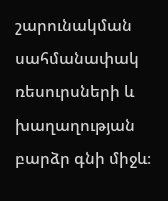շարունակման սահմանափակ ռեսուրսների և խաղաղության բարձր գնի միջև։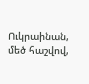Ուկրաինան, մեծ հաշվով,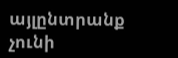այլընտրանք չունի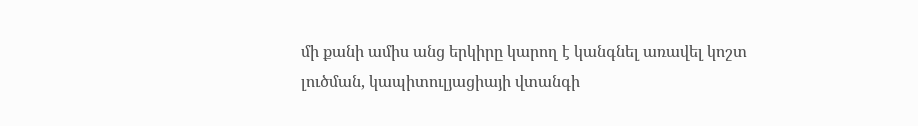մի քանի ամիս անց երկիրը կարող է կանգնել առավել կոշտ լուծման, կապիտուլյացիայի վտանգի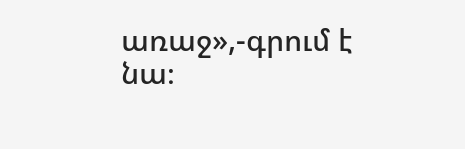առաջ»,-գրում է նա։